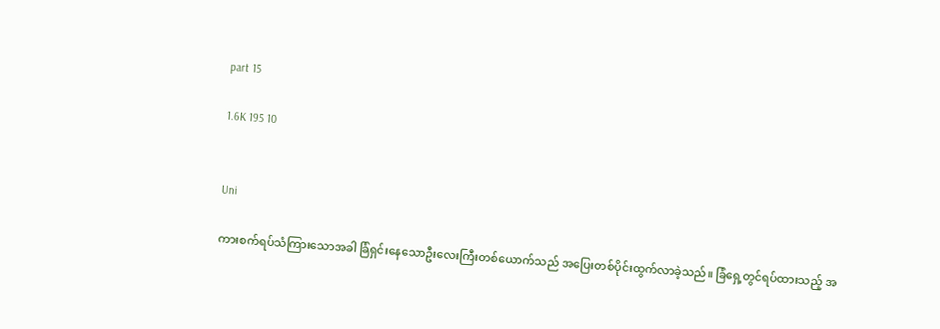part 15

1.6K 195 10


Uni

ကားစက်ရပ်သံကြားသောအခါ ခြံရှင်းနေသောဦးလေးကြီးတစ်ယောက်သည် အပြေးတစ်ပိုင်းထွက်လာခဲ့သည်။ ခြံရှေ့တွင်ရပ်ထားသည့် အ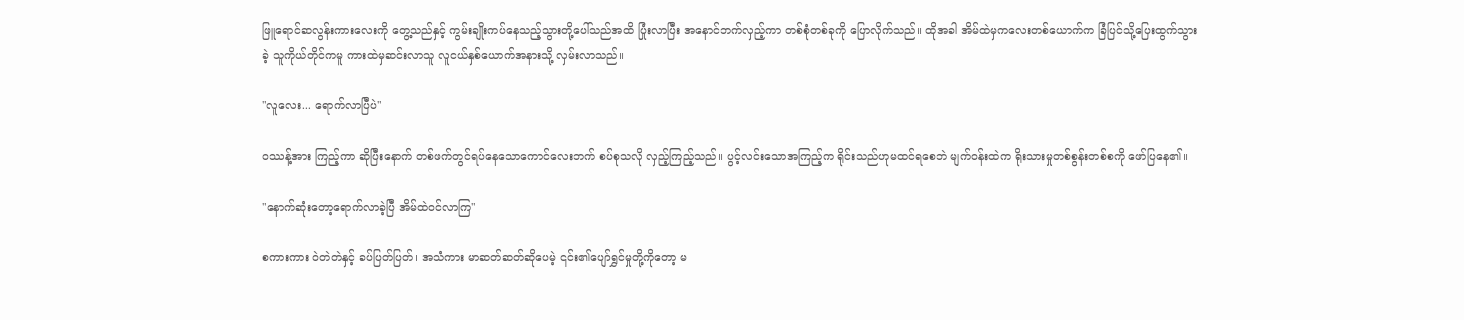ဖြူရောင်ဆလွန်းကားလေးကို တွေ့သည်နှင့် ကွမ်းချိုးကပ်နေသည့်သွားတို့ပေါ်သည်အထိ ပြုံးလာပြီး အနောင်ဘက်လှည့်ကာ တစ်စုံတစ်ခုကို ပြောလိုက်သည်။ ထိုအခါ အိမ်ထဲမှကလေးတစ်ယောက်က ခြံပြင်သို့ပြေးထွက်သွားခဲ့ သူကိုယ်တိုင်ကမူ ကားထဲမှဆင်းလာသူ လူငယ်နှစ်ယောက်အနားသို့ လှမ်းလာသည်။

"လူလေး... ရောက်လာပြီပဲ"

ဝဿန့်အား ကြည့်ကာ ဆိုပြီးနောက် တစ်ဖက်တွင်ရပ်နေသောကောင်လေးဘက် စပ်စုသလို လှည့်ကြည့်သည်။ ပွင့်လင်းသောအကြည့်က ရိုင်းသည်ဟုမထင်ရစေဘဲ မျက်ဝန်းထဲက ရိုးသားမှုတစ်စွန်းတစ်စကို ဖော်ပြနေ၏။

"နောက်ဆုံးတော့ရောက်လာခဲ့ပြီ အိမ်ထဲဝင်လာကြ"

စကားကား ဝဲတဲတဲနှင့် ခပ်ပြတ်ပြတ်၊ အသံကား မာဆတ်ဆတ်ဆိုပေမဲ့ ၎င်း၏ပျော်ရွှင်မှုတို့ကိုတော့ မ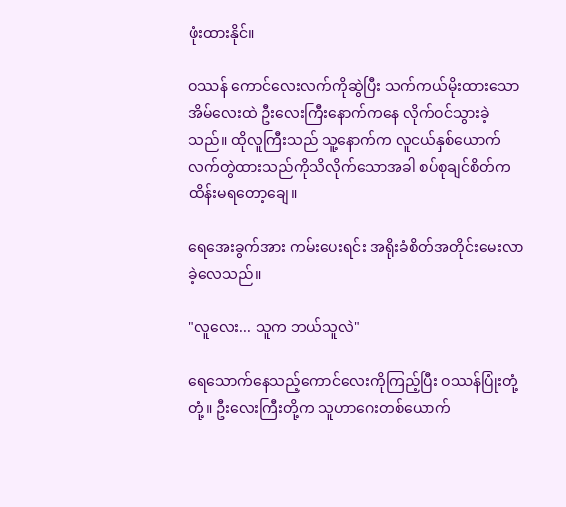ဖုံးထားနိုင်။

ဝဿန် ကောင်လေးလက်ကိုဆွဲပြီး သက်ကယ်မိုးထားသောအိမ်လေးထဲ ဦးလေးကြီးနောက်ကနေ လိုက်ဝင်သွားခဲ့သည်။ ထိုလူကြီးသည် သူ့နောက်က လူငယ်နှစ်ယောက် လက်တွဲထားသည်ကိုသိလိုက်သောအခါ စပ်စုချင်စိတ်က ထိန်းမရတော့ချေ။

ရေအေးခွက်အား ကမ်းပေးရင်း အရိုးခံစိတ်အတိုင်းမေးလာခဲ့လေသည်။

"လူလေး... သူက ဘယ်သူလဲ"

ရေသောက်နေသည့်ကောင်လေးကိုကြည့်ပြီး ဝဿန်ပြုံးတုံ့တုံ့။ ဦးလေးကြီးတို့က သူဟာဂေးတစ်ယောက်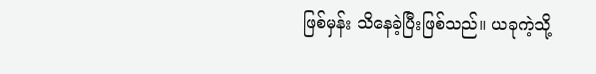ဖြစ်မှန်း သိနေခဲ့ပြီးဖြစ်သည်။ ယခုကဲ့သို့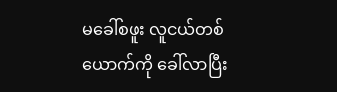မခေါ်စဖူး လူငယ်တစ်ယောက်ကို ခေါ်လာပြီး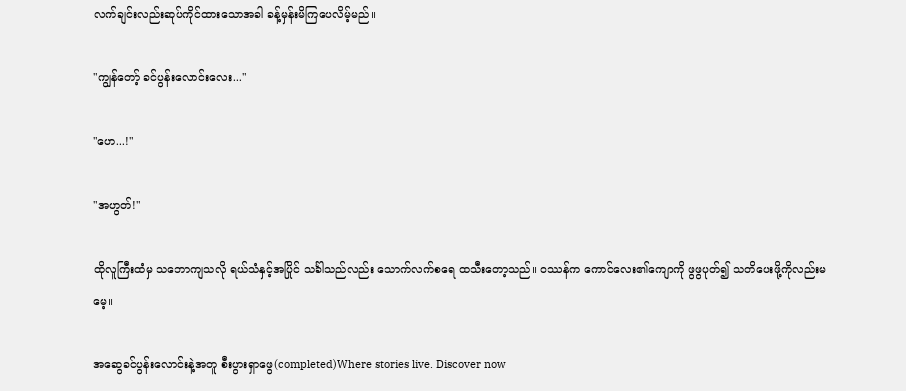လက်ချင်းလည်းဆုပ်ကိုင်ထားသောအခါ ခန့်မှန်းမိကြပေလိမ့်မည်။

"ကျွန်တော့် ခင်ပွန်းလောင်းလေး..."

"ဟေ...!"

"အဟွတ်!"

ထိုလူကြီးထံမှ သဘောကျသလို ရယ်သံနှင့်အပြိုင် သင်္ခါသည်လည်း သောက်လက်စရေ ထသီးတော့သည်။ ဝဿန်က ကောင်လေး၏ကျောကို ဖွဖွပုတ်၍ သတိပေးဖို့ကိုလည်းမမေ့။

အဆွေခင်ပွန်းလောင်းနဲ့အတူ စီးပွားရှာဖွေ(completed)Where stories live. Discover now